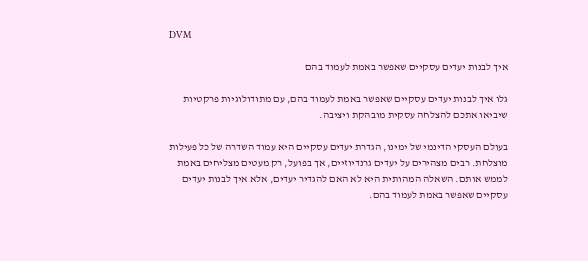DVM

איך לבנות יעדים עסקיים שאפשר באמת לעמוד בהם

גלו איך לבנות יעדים עסקיים שאפשר באמת לעמוד בהם, עם מתודולוגיות פרקטיות שיביאו אתכם להצלחה עסקית מובהקת ויציבה.

בעולם העסקי הדינמי של ימינו, הגדרת יעדים עסקיים היא עמוד השדרה של כל פעילות מוצלחת. רבים מצהירים על יעדים גרנדיוזיים, אך בפועל, רק מעטים מצליחים באמת לממש אותם. השאלה המהותית היא לא האם להגדיר יעדים, אלא איך לבנות יעדים עסקיים שאפשר באמת לעמוד בהם.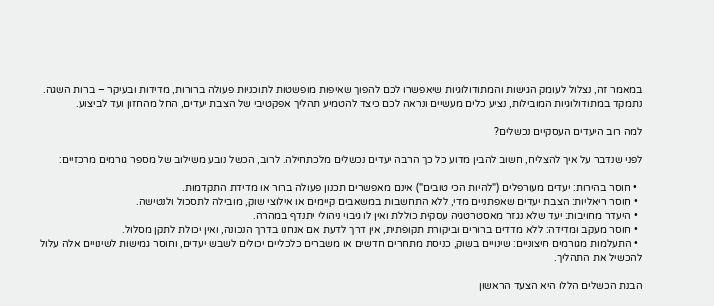במאמר זה, נצלול לעומק הגישות והמתודולוגיות שיאפשרו לכם להפוך שאיפות מופשטות לתוכניות פעולה ברורות, מדידות ובעיקר – ברות השגה. נתמקד במתודולוגיות המובילות, נציע כלים מעשיים ונראה לכם כיצד להטמיע תהליך אפקטיבי של הצבת יעדים, החל מהחזון ועד לביצוע.

למה רוב היעדים העסקיים נכשלים?

לפני שנדבר על איך להצליח, חשוב להבין מדוע כל כך הרבה יעדים נכשלים מלכתחילה. לרוב, הכשל נובע משילוב של מספר גורמים מרכזיים:

  • חוסר בהירות: יעדים מעורפלים ("להיות הכי טובים") אינם מאפשרים תכנון פעולה ברור או מדידת התקדמות.
  • חוסר ריאליות: הצבת יעדים שאפתניים מדי, ללא התחשבות במשאבים קיימים או אילוצי שוק, מובילה לתסכול ולנטישה.
  • היעדר מחויבות: יעד שלא נגזר מאסטרטגיה עסקית כוללת ואין לו גיבוי ניהולי יתנדף במהרה.
  • חוסר מעקב ומדידה: ללא מדדים ברורים וביקורת תקופתית, אין דרך לדעת אם אנחנו בדרך הנכונה, ואין יכולת לתקן מסלול.
  • התעלמות מגורמים חיצוניים: שינויים בשוק, כניסת מתחרים חדשים או משברים כלכליים יכולים לשבש יעדים, וחוסר גמישות לשינויים אלה עלול להכשיל את התהליך.

הבנת הכשלים הללו היא הצעד הראשון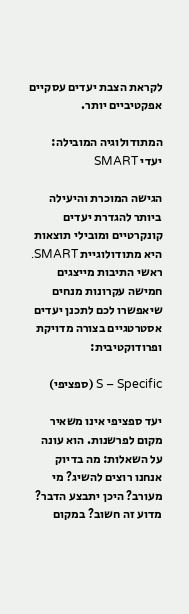לקראת הצבת יעדים עסקיים אפקטיביים יותר.

המתודולוגיה המובילה: יעדי SMART

הגישה המוכרת והיעילה ביותר להגדרת יעדים קונקרטיים ומובילי תוצאות היא מתודולוגיית SMART. ראשי התיבות מייצגים חמישה עקרונות מנחים שיאפשרו לכם לתכנן יעדים אסטרטגיים בצורה מדויקת ופרודוקטיבית:

S – Specific (ספציפי)

יעד ספציפי אינו משאיר מקום לפרשנות. הוא עונה על השאלות: מה בדיוק אנחנו רוצים להשיג? מי מעורב? היכן יתבצע הדבר? מדוע זה חשוב? במקום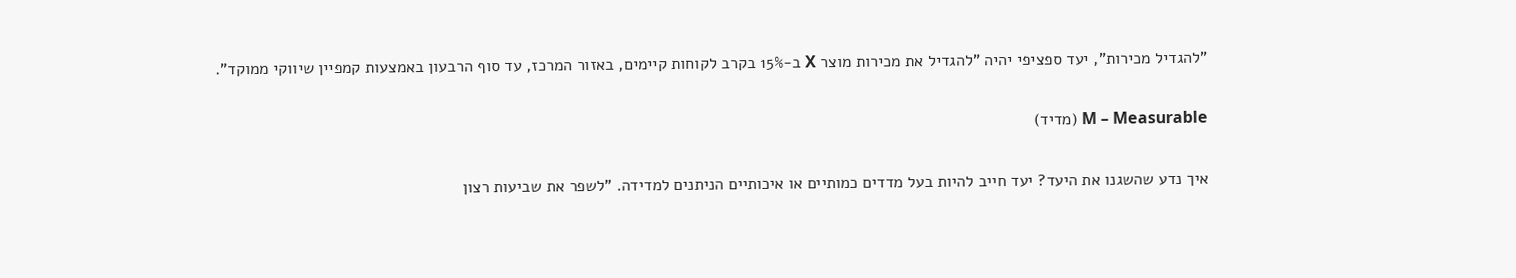"להגדיל מכירות", יעד ספציפי יהיה "להגדיל את מכירות מוצר X ב-15% בקרב לקוחות קיימים, באזור המרכז, עד סוף הרבעון באמצעות קמפיין שיווקי ממוקד".

M – Measurable (מדיד)

איך נדע שהשגנו את היעד? יעד חייב להיות בעל מדדים כמותיים או איכותיים הניתנים למדידה. "לשפר את שביעות רצון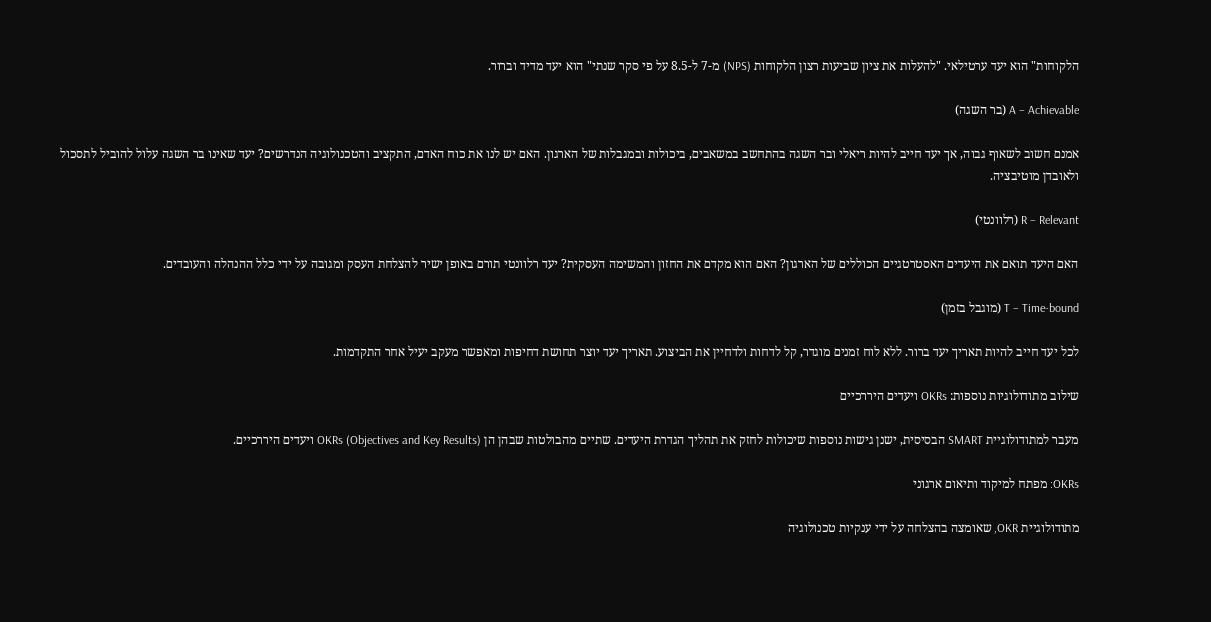הלקוחות" הוא יעד ערטילאי. "להעלות את ציון שביעות רצון הלקוחות (NPS) מ-7 ל-8.5 על פי סקר שנתי" הוא יעד מדיד וברור.

A – Achievable (בר השגה)

אמנם חשוב לשאוף גבוה, אך יעד חייב להיות ריאלי ובר השגה בהתחשב במשאבים, ביכולות ובמגבלות של הארגון. האם יש לנו את כוח האדם, התקציב והטכנולוגיה הנדרשים? יעד שאינו בר השגה עלול להוביל לתסכול ולאובדן מוטיבציה.

R – Relevant (רלוונטי)

האם היעד תואם את היעדים האסטרטגיים הכוללים של הארגון? האם הוא מקדם את החזון והמשימה העסקית? יעד רלוונטי תורם באופן ישיר להצלחת העסק ומגובה על ידי כלל ההנהלה והעובדים.

T – Time-bound (מוגבל בזמן)

לכל יעד חייב להיות תאריך יעד ברור. ללא לוח זמנים מוגדר, קל לדחות ולדחיין את הביצוע. תאריך יעד יוצר תחושת דחיפות ומאפשר מעקב יעיל אחר התקדמות.

שילוב מתודולוגיות נוספות: OKRs ויעדים היררכיים

מעבר למתודולוגיית SMART הבסיסית, ישנן גישות נוספות שיכולות לחזק את תהליך הגדרת היעדים. שתיים מהבולטות שבהן הן OKRs (Objectives and Key Results) ויעדים היררכיים.

OKRs: מפתח למיקוד ותיאום ארגוני

מתודולוגיית OKR, שאומצה בהצלחה על ידי ענקיות טכנולוגיה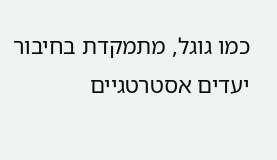כמו גוגל, מתמקדת בחיבור יעדים אסטרטגיים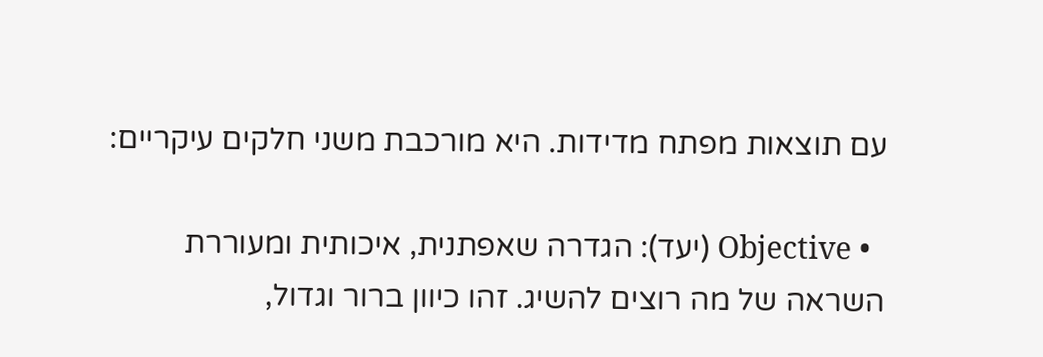עם תוצאות מפתח מדידות. היא מורכבת משני חלקים עיקריים:

  • Objective (יעד): הגדרה שאפתנית, איכותית ומעוררת השראה של מה רוצים להשיג. זהו כיוון ברור וגדול,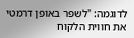לדוגמה: "לשפר באופן דרמטי את חווית הלקוח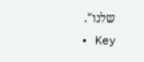שלנו".
  • Key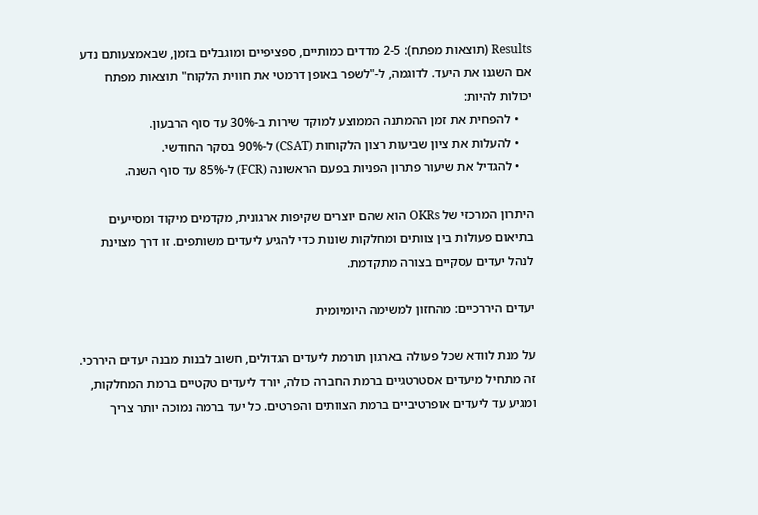Results (תוצאות מפתח): 2-5 מדדים כמותיים, ספציפיים ומוגבלים בזמן, שבאמצעותם נדע אם השגנו את היעד. לדוגמה, ל-"לשפר באופן דרמטי את חווית הלקוח" תוצאות מפתח יכולות להיות:
    • להפחית את זמן ההמתנה הממוצע למוקד שירות ב-30% עד סוף הרבעון.
    • להעלות את ציון שביעות רצון הלקוחות (CSAT) ל-90% בסקר החודשי.
    • להגדיל את שיעור פתרון הפניות בפעם הראשונה (FCR) ל-85% עד סוף השנה.

היתרון המרכזי של OKRs הוא שהם יוצרים שקיפות ארגונית, מקדמים מיקוד ומסייעים בתיאום פעולות בין צוותים ומחלקות שונות כדי להגיע ליעדים משותפים. זו דרך מצוינת לנהל יעדים עסקיים בצורה מתקדמת.

יעדים היררכיים: מהחזון למשימה היומיומית

על מנת לוודא שכל פעולה בארגון תורמת ליעדים הגדולים, חשוב לבנות מבנה יעדים היררכי. זה מתחיל מיעדים אסטרטגיים ברמת החברה כולה, יורד ליעדים טקטיים ברמת המחלקות, ומגיע עד ליעדים אופרטיביים ברמת הצוותים והפרטים. כל יעד ברמה נמוכה יותר צריך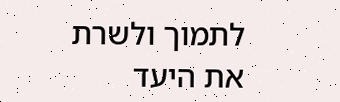לתמוך ולשרת את היעד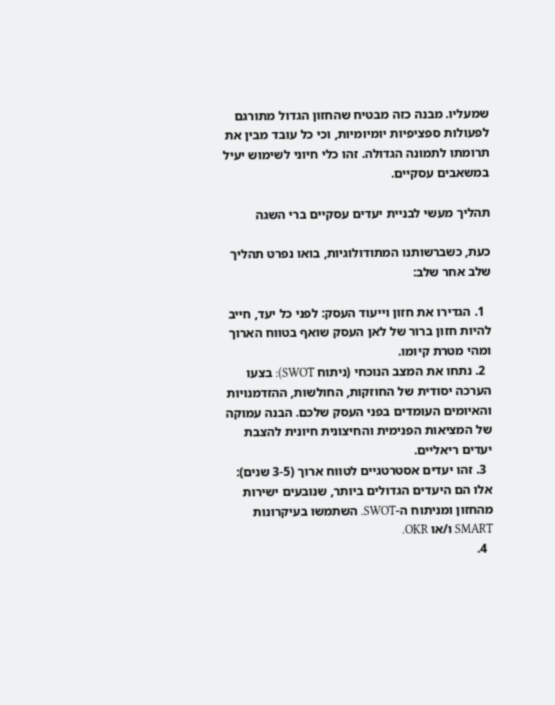שמעליו. מבנה כזה מבטיח שהחזון הגדול מתורגם לפעולות ספציפיות יומיומיות, וכי כל עובד מבין את תרומתו לתמונה הגדולה. זהו כלי חיוני לשימוש יעיל במשאבים עסקיים.

תהליך מעשי לבניית יעדים עסקיים ברי השגה

כעת, כשברשותנו המתודולוגיות, בואו נפרט תהליך שלב אחר שלב:

  1. הגדירו את חזון וייעוד העסק: לפני כל יעד, חייב להיות חזון ברור של לאן העסק שואף בטווח הארוך ומהי מטרת קיומו.
  2. נתחו את המצב הנוכחי (ניתוח SWOT): בצעו הערכה יסודית של החוזקות, החולשות, ההזדמנויות והאיומים העומדים בפני העסק שלכם. הבנה עמוקה של המציאות הפנימית והחיצונית חיונית להצבת יעדים ריאליים.
  3. זהו יעדים אסטרטגיים לטווח ארוך (3-5 שנים): אלו הם היעדים הגדולים ביותר, שנובעים ישירות מהחזון ומניתוח ה-SWOT. השתמשו בעיקרונות SMART ו/או OKR.
  4.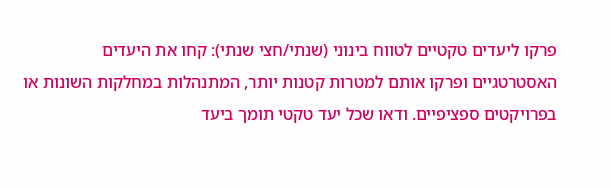פרקו ליעדים טקטיים לטווח בינוני (שנתי/חצי שנתי): קחו את היעדים האסטרטגיים ופרקו אותם למטרות קטנות יותר, המתנהלות במחלקות השונות או בפרויקטים ספציפיים. ודאו שכל יעד טקטי תומך ביעד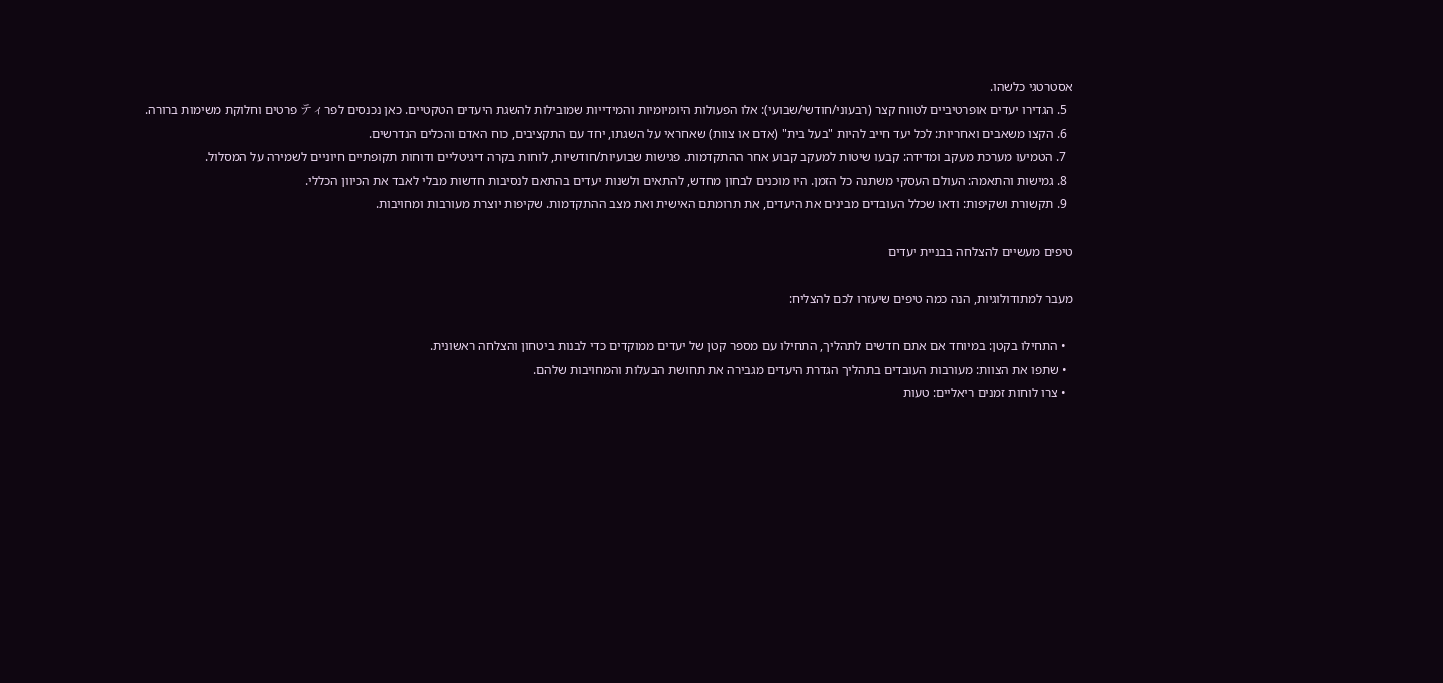אסטרטגי כלשהו.
  5. הגדירו יעדים אופרטיביים לטווח קצר (רבעוני/חודשי/שבועי): אלו הפעולות היומיומיות והמידייות שמובילות להשגת היעדים הטקטיים. כאן נכנסים לפרティ פרטים וחלוקת משימות ברורה.
  6. הקצו משאבים ואחריות: לכל יעד חייב להיות "בעל בית" (אדם או צוות) שאחראי על השגתו, יחד עם התקציבים, כוח האדם והכלים הנדרשים.
  7. הטמיעו מערכת מעקב ומדידה: קבעו שיטות למעקב קבוע אחר ההתקדמות. פגישות שבועיות/חודשיות, לוחות בקרה דיגיטליים ודוחות תקופתיים חיוניים לשמירה על המסלול.
  8. גמישות והתאמה: העולם העסקי משתנה כל הזמן. היו מוכנים לבחון מחדש, להתאים ולשנות יעדים בהתאם לנסיבות חדשות מבלי לאבד את הכיוון הכללי.
  9. תקשורת ושקיפות: ודאו שכלל העובדים מבינים את היעדים, את תרומתם האישית ואת מצב ההתקדמות. שקיפות יוצרת מעורבות ומחויבות.

טיפים מעשיים להצלחה בבניית יעדים

מעבר למתודולוגיות, הנה כמה טיפים שיעזרו לכם להצליח:

  • התחילו בקטן: במיוחד אם אתם חדשים לתהליך, התחילו עם מספר קטן של יעדים ממוקדים כדי לבנות ביטחון והצלחה ראשונית.
  • שתפו את הצוות: מעורבות העובדים בתהליך הגדרת היעדים מגבירה את תחושת הבעלות והמחויבות שלהם.
  • צרו לוחות זמנים ריאליים: טעות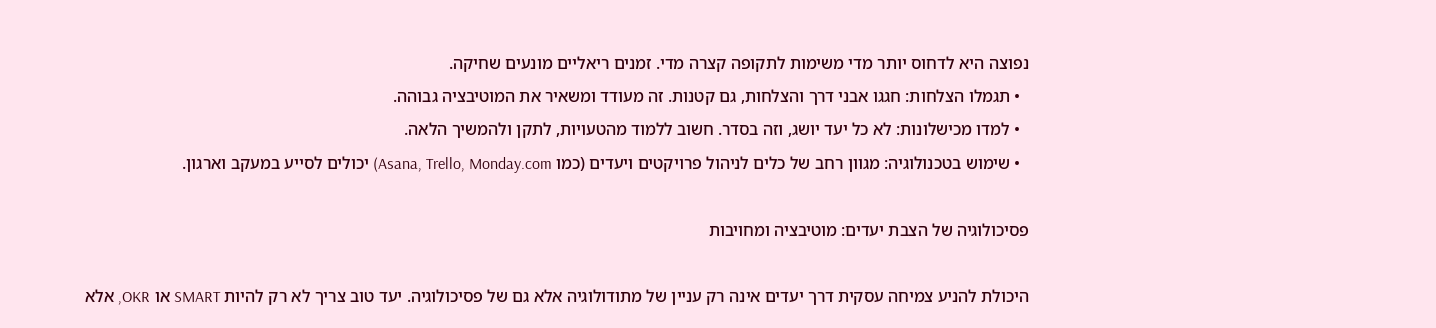נפוצה היא לדחוס יותר מדי משימות לתקופה קצרה מדי. זמנים ריאליים מונעים שחיקה.
  • תגמלו הצלחות: חגגו אבני דרך והצלחות, גם קטנות. זה מעודד ומשאיר את המוטיבציה גבוהה.
  • למדו מכישלונות: לא כל יעד יושג, וזה בסדר. חשוב ללמוד מהטעויות, לתקן ולהמשיך הלאה.
  • שימוש בטכנולוגיה: מגוון רחב של כלים לניהול פרויקטים ויעדים (כמו Asana, Trello, Monday.com) יכולים לסייע במעקב וארגון.

פסיכולוגיה של הצבת יעדים: מוטיבציה ומחויבות

היכולת להניע צמיחה עסקית דרך יעדים אינה רק עניין של מתודולוגיה אלא גם של פסיכולוגיה. יעד טוב צריך לא רק להיות SMART או OKR, אלא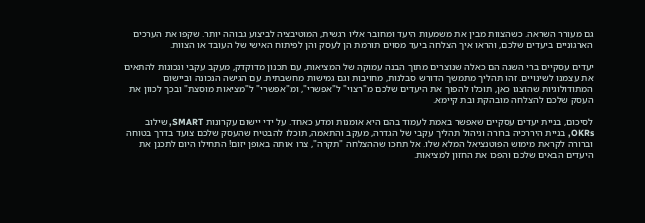גם מעורר השראה. כשהצוות מבין את משמעות היעד ומחובר אליו רגשית, המוטיבציה לביצוע גבוהה יותר. שקפו את הערכים הארגוניים ביעדים שלכם, והראו איך הצלחה ביעד מסוים תורמת הן לעסק והן לפיתוח האישי של העובד או הצוות.

יעדים עסקיים ברי השגה הם כאלה שנוצרים מתוך הבנה עמוקה של המציאות, עם תכנון מדוקדק, מעקב עקבי ונכונות להתאים את עצמנו לשינויים. זהו תהליך מתמשך הדורש סבלנות, מחויבות וגם גמישות מחשבתית. עם הגישה הנכונה וביישום המתודולוגיות שהוצגו כאן, תוכלו להפוך את היעדים שלכם מ"רצוי" ל"אפשרי", ומ"אפשרי" ל"מציאות מוסצת" ובכך לכוון את העסק שלכם להצלחה מובהקת ובת קיימא.

לסיכום, בניית יעדים עסקיים שאפשר באמת לעמוד בהם היא אומנות ומדע כאחד. על ידי יישום עקרונות SMART, שילוב OKRs, בניית היררכיה ברורה וניהול תהליך עקבי של הגדרה, מעקב והתאמה, תוכלו להבטיח שהעסק שלכם צועד בדרך בטוחה וברורה לקראת מימוש הפוטנציאל המלא שלו. אל תחכו שההצלחה "תקרה", צרו אותה באופן יזום! התחילו היום לתכנן את היעדים הבאים שלכם והפכו את החזון למציאות.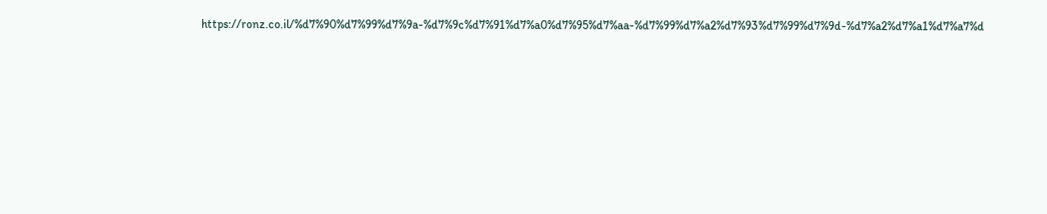https://ronz.co.il/%d7%90%d7%99%d7%9a-%d7%9c%d7%91%d7%a0%d7%95%d7%aa-%d7%99%d7%a2%d7%93%d7%99%d7%9d-%d7%a2%d7%a1%d7%a7%d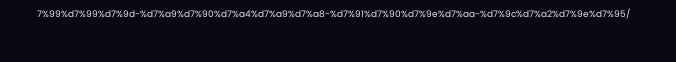7%99%d7%99%d7%9d-%d7%a9%d7%90%d7%a4%d7%a9%d7%a8-%d7%91%d7%90%d7%9e%d7%aa-%d7%9c%d7%a2%d7%9e%d7%95/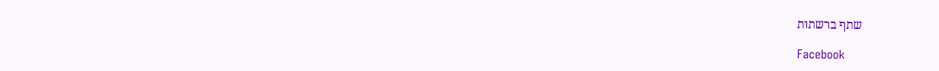שתף ברשתות

Facebook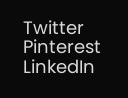Twitter
Pinterest
LinkedIn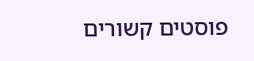פוסטים קשורים